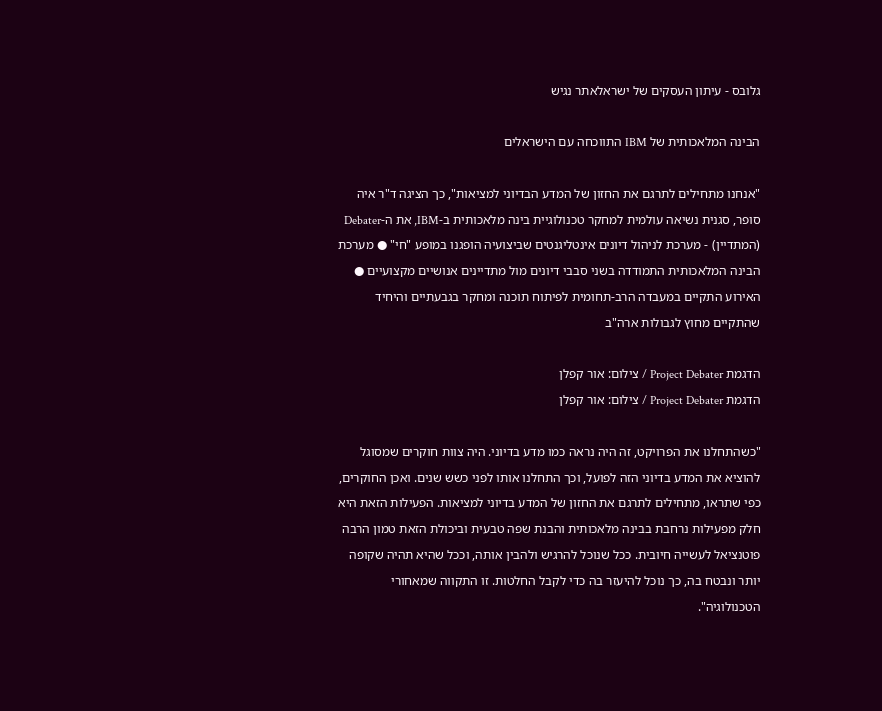גלובס - עיתון העסקים של ישראלאתר נגיש

הבינה המלאכותית של IBM התווכחה עם הישראלים

"אנחנו מתחילים לתרגם את החזון של המדע הבדיוני למציאות", כך הציגה ד"ר איה סופר, סגנית נשיאה עולמית למחקר טכנולוגיית בינה מלאכותית ב-IBM, את ה-Debater (המתדיין) - מערכת לניהול דיונים אינטליגנטים שביצועיה הופגנו במופע "חי" ● מערכת הבינה המלאכותית התמודדה בשני סבבי דיונים מול מתדיינים אנושיים מקצועיים ● האירוע התקיים במעבדה הרב-תחומית לפיתוח תוכנה ומחקר בגבעתיים והיחיד שהתקיים מחוץ לגבולות ארה"ב

הדגמת Project Debater / צילום: אור קפלן
הדגמת Project Debater / צילום: אור קפלן

"כשהתחלנו את הפרויקט, זה היה נראה כמו מדע בדיוני. היה צוות חוקרים שמסוגל להוציא את המדע בדיוני הזה לפועל, וכך התחלנו אותו לפני כשש שנים. ואכן החוקרים, כפי שתראו, מתחילים לתרגם את החזון של המדע בדיוני למציאות. הפעילות הזאת היא חלק מפעילות נרחבת בבינה מלאכותית והבנת שפה טבעית וביכולת הזאת טמון הרבה פוטנציאל לעשייה חיובית. ככל שנוכל להרגיש ולהבין אותה, וככל שהיא תהיה שקופה יותר ונבטח בה, כך נוכל להיעזר בה כדי לקבל החלטות. זו התקווה שמאחורי הטכנולוגיה".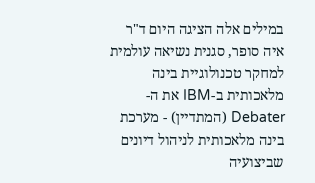במילים אלה הציגה היום ד"ר איה סופר, סגנית נשיאה עולמית למחקר טכנולוגיית בינה מלאכותית ב-IBM את ה-Debater (המתדיין) - מערכת בינה מלאכותית לניהול דיונים שביצועיה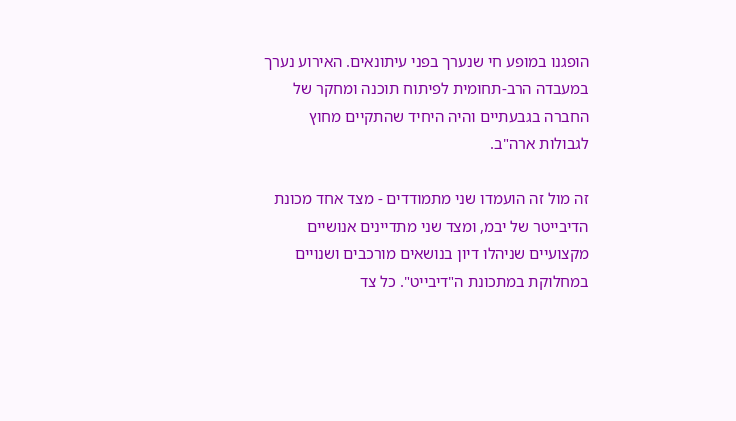הופגנו במופע חי שנערך בפני עיתונאים. האירוע נערך במעבדה הרב-תחומית לפיתוח תוכנה ומחקר של החברה בגבעתיים והיה היחיד שהתקיים מחוץ לגבולות ארה"ב.

זה מול זה הועמדו שני מתמודדים - מצד אחד מכונת הדיבייטר של יבמ, ומצד שני מתדיינים אנושיים מקצועיים שניהלו דיון בנושאים מורכבים ושנויים במחלוקת במתכונת ה"דיבייט". כל צד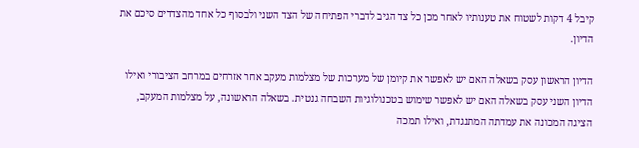קיבל 4 דקות לשטוח את טענותיו לאחר מכן כל צד הגיב לדברי הפתיחה של הצד השני ולבסוף כל אחד מהצדדים סיכם את הדיון.

הדיון הראשון עסק בשאלה האם יש לאפשר את קיומן של מערכות של מצלמות מעקב אחר אזרחים במרחב הציבורי ואילו הדיון השני עסק בשאלה האם יש לאפשר שימוש בטכנולוגיות השבחה גנטית. בשאלה הראשונה, על מצלמות המעקב, הציגה המכונה את עמדתה המתנגדת, ואילו תמכה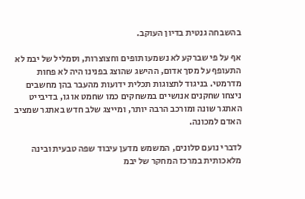בהשבחה גנטית בדיון העוקב.

אף על פי שברקע לא נשמעו תופים וחצוצרות, וסמליל של יבמ לא התעופף על מסך אדום, ההישג שהוצג בפנינו היה לא פחות מדרמטי. בניגוד לתצוגות תכלית ידועות מהעבר בהן מחשבים ניצחו שחקנים אנושיים במשחקים כמו שחמט או גו, בדיבייט האתגר שונה ומורכב הרבה יותר, ומייצג שלב חדש באתגר שמציב האדם למכונה.

לדברי נועם סלונים, המשמש מדען עיבוד שפה טבעית ובינה מלאכותית במרכז המחקר של יבמ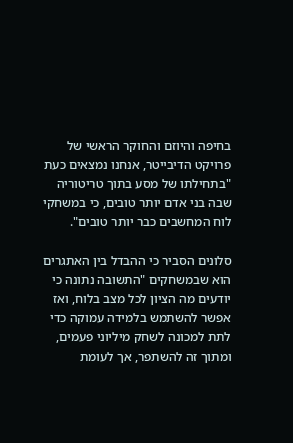בחיפה והיוזם והחוקר הראשי של פרויקט הדיבייטר, אנחנו נמצאים כעת "בתחילתו של מסע בתוך טריטוריה שבה בני אדם יותר טובים, כי במשחקי לוח המחשבים כבר יותר טובים".

סלונים הסביר כי ההבדל בין האתגרים הוא שבמשחקים "התשובה נתונה כי יודעים מה הציון לכל מצב בלוח, ואז אפשר להשתמש בלמידה עמוקה כדי לתת למכונה לשחק מיליוני פעמים, ומתוך זה להשתפר, אך לעומת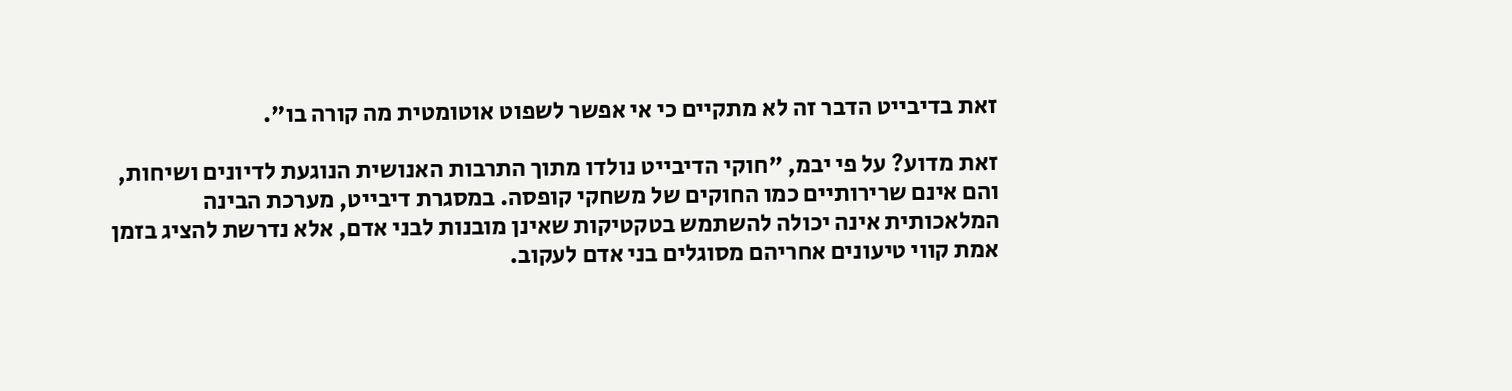זאת בדיבייט הדבר זה לא מתקיים כי אי אפשר לשפוט אוטומטית מה קורה בו".

זאת מדוע? על פי יבמ, "חוקי הדיבייט נולדו מתוך התרבות האנושית הנוגעת לדיונים ושיחות, והם אינם שרירותיים כמו החוקים של משחקי קופסה. במסגרת דיבייט, מערכת הבינה המלאכותית אינה יכולה להשתמש בטקטיקות שאינן מובנות לבני אדם, אלא נדרשת להציג בזמן אמת קווי טיעונים אחריהם מסוגלים בני אדם לעקוב.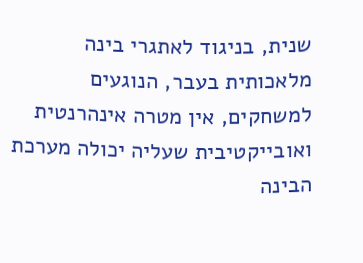שנית, בניגוד לאתגרי בינה מלאכותית בעבר, הנוגעים למשחקים, אין מטרה אינהרנטית ואובייקטיבית שעליה יכולה מערכת הבינה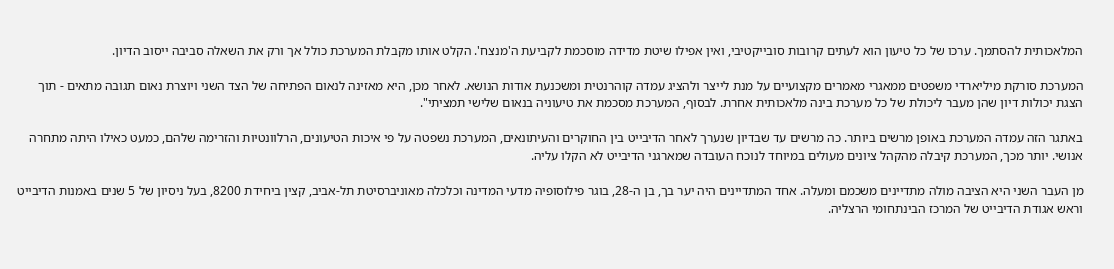המלאכותית להסתמך. ערכו של כל טיעון הוא לעתים קרובות סובייקטיבי, ואין אפילו שיטת מדידה מוסכמת לקביעת ה'מנצח'. הקלט אותו מקבלת המערכת כולל אך ורק את השאלה סביבה ייסוב הדיון.

המערכת סורקת מיליארדי משפטים ממאגרי מאמרים מקצועיים על מנת לייצר ולהציג עמדה קוהרנטית ומשכנעת אודות הנושא. לאחר מכן, היא מאזינה לנאום הפתיחה של הצד השני ויוצרת נאום תגובה מתאים - תוך הצגת יכולות דיון שהן מעבר ליכולת של כל מערכת בינה מלאכותית אחרת. לבסוף, המערכת מסכמת את טיעוניה בנאום שלישי תמציתי".

באתגר הזה עמדה המערכת באופן מרשים ביותר. כה מרשים עד שבדיון שנערך לאחר הדיבייט בין החוקרים והעיתונאים, המערכת נשפטה על פי איכות הטיעונים, הרלוונטיות והזרימה שלהם, כמעט כאילו היתה מתחרה אנושי. יותר מכך, המערכת קיבלה מהקהל ציונים מעולים במיוחד לנוכח העובדה שמארגני הדיבייט לא הקלו עליה.

מן העבר השני היא הציבה מולה מתדיינים משכמם ומעלה. אחד המתדיינים היה יער בך, בן ה-28, בוגר פילוסופיה מדעי המדינה וכלכלה מאוניברסיטת תל-אביב, קצין ביחידת 8200, בעל ניסיון של 5 שנים באמנות הדיבייט וראש אגודת הדיבייט של המרכז הבינתחומי הרצליה.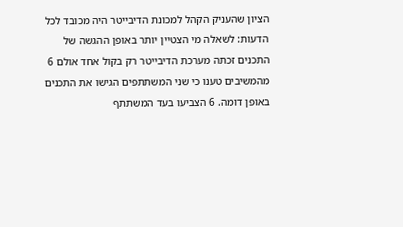הציון שהעניק הקהל למכונת הדיבייטר היה מכובד לכל הדעות: לשאלה מי הצטיין יותר באופן ההגשה של התכנים זכתה מערכת הדיבייטר רק בקול אחד אולם 6 מהמשיבים טענו כי שני המשתתפים הגישו את התכנים באופן דומה. 6 הצביעו בעד המשתתף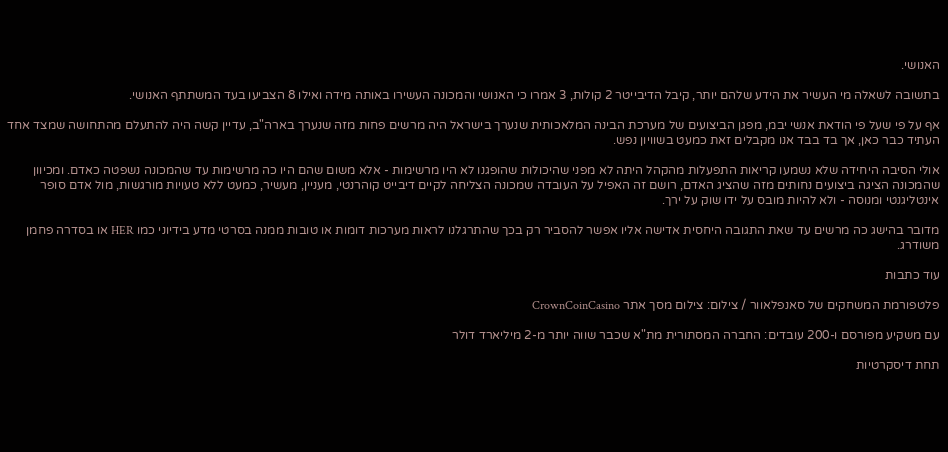האנושי.

בתשובה לשאלה מי העשיר את הידע שלהם יותר, קיבל הדיבייטר 2 קולות, 3 אמרו כי האנושי והמכונה העשירו באותה מידה ואילו 8 הצביעו בעד המשתתף האנושי.

אף על פי שעל פי הודאת אנשי יבמ, מפגן הביצועים של מערכת הבינה המלאכותית שנערך בישראל היה מרשים פחות מזה שנערך בארה"ב, עדיין קשה היה להתעלם מהתחושה שמצד אחד העתיד כבר כאן, אך בד בבד אנו מקבלים זאת כמעט בשוויון נפש.

אולי הסיבה היחידה שלא נשמעו קריאות התפעלות מהקהל היתה לא מפני שהיכולות שהופגנו לא היו מרשימות - אלא משום שהם היו כה מרשימות עד שהמכונה נשפטה כאדם. ומכיוון שהמכונה הציגה ביצועים נחותים מזה שהציג האדם, רושם זה האפיל על העובדה שמכונה הצליחה לקיים דיבייט קוהרנטי, מעניין, מעשיר, כמעט ללא טעויות מורגשות, מול אדם סופר אינטליגנטי ומנוסה - ולא להיות מובס על ידו שוק על ירך.

מדובר בהישג כה מרשים עד שאת התגובה היחסית אדישה אליו אפשר להסביר רק בכך שהתרגלנו לראות מערכות דומות או טובות ממנה בסרטי מדע בידיוני כמו HER או בסדרה פחמן משודרג.

עוד כתבות

פלטפורמת המשחקים של סאנפלאוור / צילום: צילום מסך אתר CrownCoinCasino

עם משקיע מפורסם ו-200 עובדים: החברה המסתורית מת"א שכבר שווה יותר מ-2 מיליארד דולר

תחת דיסקרטיות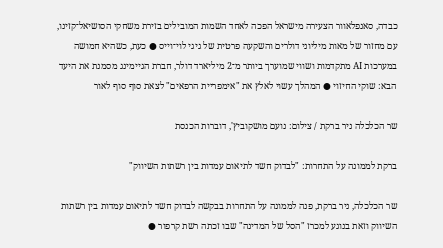כבדה, סאנפלאוור הצעירה מישראל הפכה לאחד השמות המובילים בזירת משחקי הסושיאל־קזינו, עם מחזור של מאות מיליוני דולרים והשקעה פרטית של גיגי לוי־וייס ● כעת, כשהיא חמושה במערכות AI מתקדמות ושווי שמוערך ביותר מ־2 מיליארד דולר, חברת הגיימינג מסמנת את היעד הבא: שוקי החיזוי ● המהלך עשוי לאלץ את "אימפריית הרפאים" לצאת סוף סוף לאור

שר הכלכלה ניר ברקת / צילום: נועם מושקוביץ', דוברות הכנסת

ברקת לממונה על התחרות: "לבדוק חשד לתיאום עמדות בין רשתות השיווק"

שר הכלכלה, ניר ברקת, פנה לממונה על התחרות בבקשה לבדוק חשד לתיאום עמדות בין רשתות השיווק וזאת בנוגע למכרז "הסל של המדינה" שבו זכתה רשת קרפור ●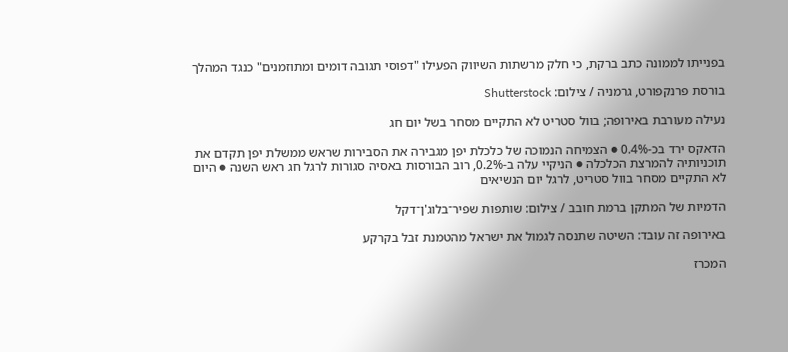בפנייתו לממונה כתב ברקת, כי חלק מרשתות השיווק הפעילו "דפוסי תגובה דומים ומתוזמנים" כנגד המהלך

בורסת פרנקפורט, גרמניה / צילום: Shutterstock

נעילה מעורבת באירופה; בוול סטריט לא התקיים מסחר בשל יום חג

הדאקס ירד בכ-0.4% ● הצמיחה הנמוכה של כלכלת יפן מגבירה את הסבירות שראש ממשלת יפן תקדם את תוכניותיה להמרצת הכלכלה ● הניקיי עלה ב-0.2%, רוב הבורסות באסיה סגורות לרגל חג ראש השנה ● היום לא התקיים מסחר בוול סטריט, לרגל יום הנשיאים

הדמיות של המתקן ברמת חובב / צילום: שותפות שפיר־בלוג'ן־דקל

באירופה זה עובד: השיטה שתנסה לגמול את ישראל מהטמנת זבל בקרקע

המכרז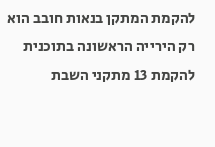להקמת המתקן בנאות חובב הוא רק הירייה הראשונה בתוכנית להקמת 13 מתקני השבת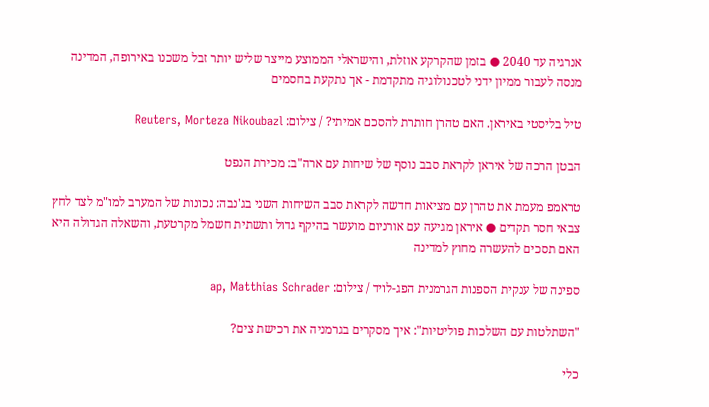אנרגיה עד 2040 ● בזמן שהקרקע אוזלת, והישראלי הממוצע מייצר שליש יותר זבל משכנו באירופה, המדינה מנסה לעבור ממיון ידני לטכנולוגיה מתקדמת - אך נתקעת בחסמים

טיל בליסטי באיראן. האם טהרן חותרת להסכם אמיתי? / צילום: Reuters, Morteza Nikoubazl

הבטן הרכה של איראן לקראת סבב נוסף של שיחות עם ארה"ב: מכירת הנפט

טראמפ מעמת את טהרן עם מציאות חדשה לקראת סבב השיחות השני בג'נבה: נכונות של המערב למו"מ לצד לחץ צבאי חסר תקדים ● איראן מגיעה עם אורניום מועשר בהיקף גדול ותשתית חשמל מקרטעת, והשאלה הגדולה היא האם תסכים להעשרה מחוץ למדינה

ספינה של ענקית הספנות הגרמנית הפג-לויד / צילום: ap, Matthias Schrader

"השתלטות עם השלכות פוליטיות": איך מסקרים בגרמניה את רכישת צים?

כלי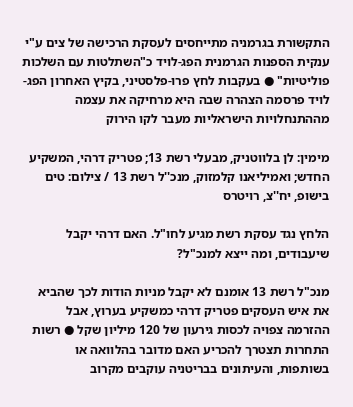התקשורת בגרמניה מתייחסים לעסקת הרכישה של צים ע"י ענקית הספנות הגרמנית הפג-לויד כ"השתלטות עם השלכות פוליטיות" ● בעקבות לחץ פרו-פלסטיני, בקיץ האחרון הפג-לויד פרסמה הצהרה שבה היא מרחיקה את עצמה מההתנחלויות הישראליות מעבר לקו הירוק

מימין: לן בלווטניק, מבעלי רשת 13; פטריק דרהי, המשקיע החדש; ואמיליאנו קלמזוק, מנכ''ל רשת 13 / צילום: טים בישופ, יח''צ, רויטרס

הלחץ נגד עסקת רשת מגיע לחו"ל. האם דרהי יקבל שיעבודים, ומה ייצא למנכ"ל?

מנכ"ל רשת 13 אומנם לא יקבל מניות הודות לכך שהביא את איש העסקים פטריק דרהי כמשקיע בערוץ, אבל ההזרמה צפויה לכסות גירעון של 120 מיליון שקל ● רשות התחרות תצטרך להכריע האם מדובר בהלוואה או בשותפות, והעיתונים בבריטניה עוקבים מקרוב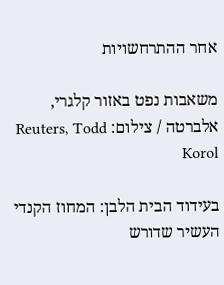אחר ההתרחשויות

משאבות נפט באזור קלגרי, אלברטה / צילום: Reuters, Todd Korol

בעידוד הבית הלבן: המחוז הקנדי העשיר שדורש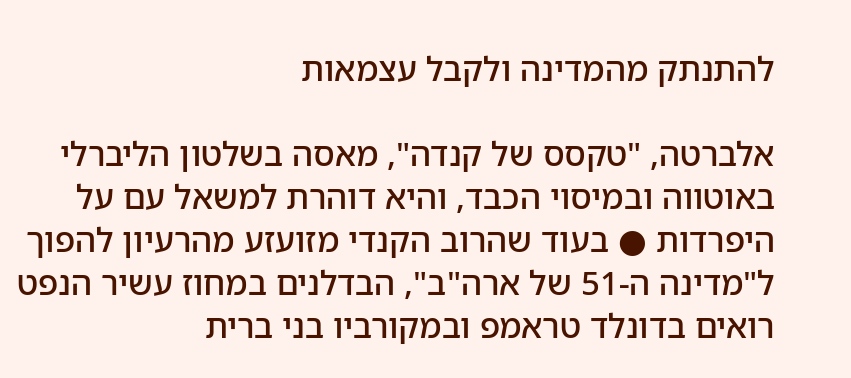להתנתק מהמדינה ולקבל עצמאות

אלברטה, "טקסס של קנדה", מאסה בשלטון הליברלי באוטווה ובמיסוי הכבד, והיא דוהרת למשאל עם על היפרדות ● בעוד שהרוב הקנדי מזועזע מהרעיון להפוך ל"מדינה ה-51 של ארה"ב", הבדלנים במחוז עשיר הנפט רואים בדונלד טראמפ ובמקורביו בני ברית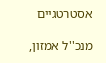אסטרטגיים

מנכ''ל אמזון,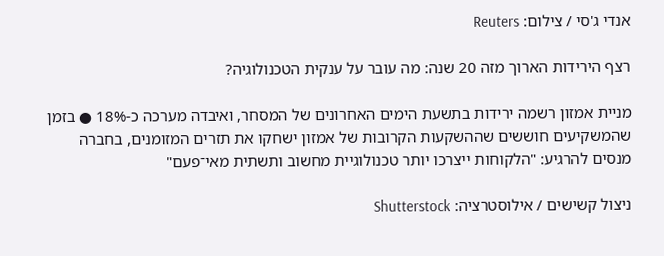אנדי ג'סי / צילום: Reuters

רצף הירידות הארוך מזה 20 שנה: מה עובר על ענקית הטכנולוגיה?

מניית אמזון רשמה ירידות בתשעת הימים האחרונים של המסחר, ואיבדה מערכה כ-18% ● בזמן שהמשקיעים חוששים שההשקעות הקרובות של אמזון ישחקו את תזרים המזומנים, בחברה מנסים להרגיע: "הלקוחות ייצרכו יותר טכנולוגיית מחשוב ותשתית מאי־פעם"

ניצול קשישים / אילוסטרציה: Shutterstock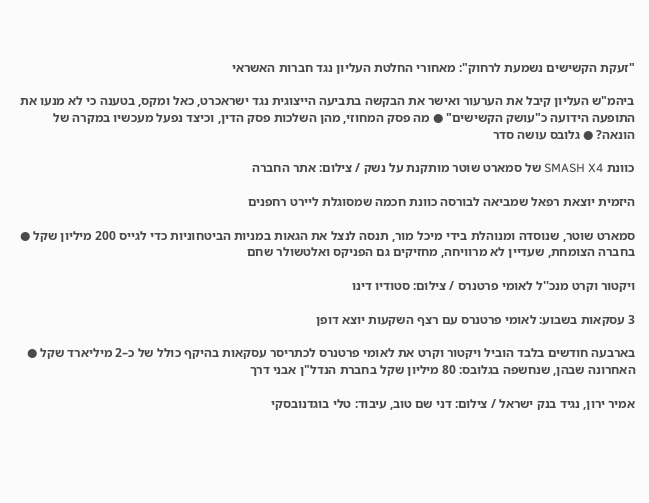"זעקת הקשישים נשמעת לרחוק": מאחורי החלטת העליון נגד חברות האשראי

ביהמ"ש העליון קיבל את הערעור ואישר את הבקשה בתביעה הייצוגית נגד ישראכרט, כאל ומקס, בטענה כי לא מנעו את התופעה הידועה כ"עושק הקשישים" ● מה פסק המחוזי, מהן השלכות פסק הדין, וכיצד נפעל מעכשיו במקרה של הונאה? ● גלובס עושה סדר

כוונת SMASH X4 של סמארט שוטר מותקנת על נשק / צילום: אתר החברה

היזמית יוצאת רפאל שמביאה לבורסה כוונת חכמה שמסוגלת ליירט רחפנים

סמארט שוטר, שנוסדה ומנוהלת בידי מיכל מור, תנסה לנצל את הגאות במניות הביטחוניות כדי לגייס 200 מיליון שקל ● בחברה הצומחת, שעדיין לא מרוויחה, מחזיקים גם הפניקס ואלטשולר שחם

ויקטור וקרט מנכ''ל לאומי פרטנרס / צילום: סטודיו דינו

3 עסקאות בשבוע: לאומי פרטנרס עם רצף השקעות יוצא דופן

בארבעה חודשים בלבד הוביל ויקטור וקרט את לאומי פרטנרס לכתריסר עסקאות בהיקף כולל של כ–2 מיליארד שקל ● האחרונה שבהן, שנחשפה בגלובס: 80 מיליון שקל בחברת הנדל"ן אבני דרך

אמיר ירון, נגיד בנק ישראל / צילום: דני שם טוב, עיבוד: טלי בוגדנובסקי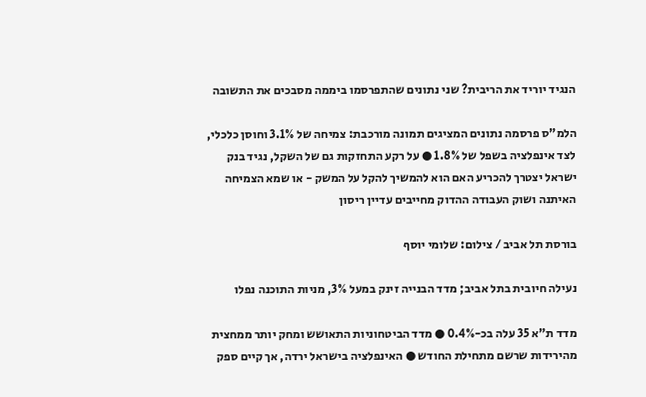הנגיד יוריד את הריבית? שני נתונים שהתפרסמו ביממה מסבכים את התשובה

הלמ"ס פרסמה נתונים המציגים תמונה מורכבת: צמיחה של 3.1% וחוסן כלכלי, לצד אינפלציה בשפל של 1.8% ● על רקע התחזקות גם של השקל, נגיד בנק ישראל יצטרך להכריע האם הוא להמשיך להקל על המשק - או שמא הצמיחה האיתנה ושוק העבודה ההדוק מחייבים עדיין ריסון

בורסת תל אביב / צילום: שלומי יוסף

נעילה חיובית בתל אביב; מדד הבנייה זינק במעל 3%, מניות התוכנה נפלו

מדד ת"א 35 עלה בכ-0.4% ● מדד הביטחוניות התאושש ומחק יותר ממחצית מהירידות שרשם מתחילת החודש ● האינפלציה בישראל ירדה, אך קיים ספק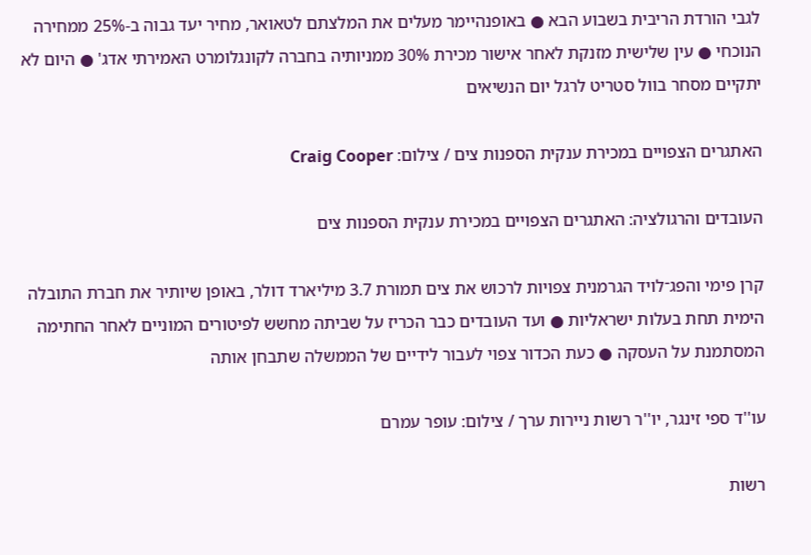לגבי הורדת הריבית בשבוע הבא ● באופנהיימר מעלים את המלצתם לטאואר, מחיר יעד גבוה ב-25% ממחירה הנוכחי ● עין שלישית מזנקת לאחר אישור מכירת 30% ממניותיה בחברה לקונגלומרט האמירתי אדג' ● היום לא יתקיים מסחר בוול סטריט לרגל יום הנשיאים

האתגרים הצפויים במכירת ענקית הספנות צים / צילום: Craig Cooper

העובדים והרגולציה: האתגרים הצפויים במכירת ענקית הספנות צים

קרן פימי והפג־לויד הגרמנית צפויות לרכוש את צים תמורת 3.7 מיליארד דולר, באופן שיותיר את חברת התובלה הימית תחת בעלות ישראליות ● ועד העובדים כבר הכריז על שביתה מחשש לפיטורים המוניים לאחר החתימה המסתמנת על העסקה ● כעת הכדור צפוי לעבור לידיים של הממשלה שתבחן אותה

עו''ד ספי זינגר, יו''ר רשות ניירות ערך / צילום: עופר עמרם

רשות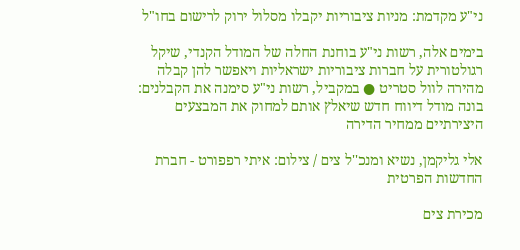ני"ע מקדמת: מניות ציבוריות יקבלו מסלול ירוק לרישום בחו"ל

בימים אלה, רשות ני"ע בוחנת החלה של המודל הקנדי, שיקל רגולטורית על חברות ציבוריות ישראליות ויאפשר להן קבלה מהירה לוול סטריט ● במקביל, רשות ני"ע סימנה את הקבלנים: בונה מודל דיווח חדש שיאלץ אותם למחוק את המבצעים היצירתיים ממחיר הדירה

אלי גליקמן, נשיא ומנכ''ל צים / צילום: איתי רפפורט - חברת החדשות הפרטית

מכירת צים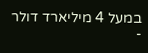במעל 4 מיליארד דולר -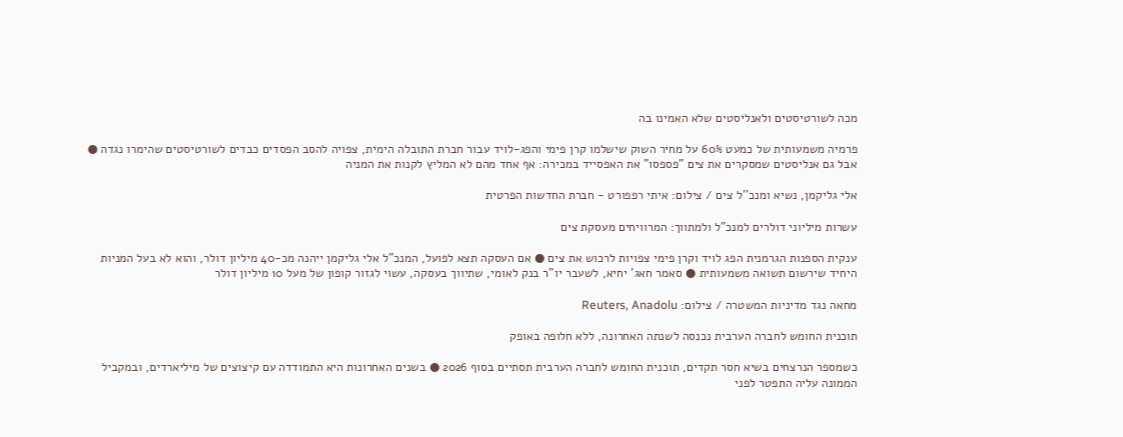מכה לשורטיסטים ולאנליסטים שלא האמינו בה

פרמיה משמעותית של כמעט 60% על מחיר השוק שישלמו קרן פימי והפג-לויד עבור חברת התובלה הימית, צפויה להסב הפסדים כבדים לשורטיסטים שהימרו נגדה ● אבל גם אנליסטים שמסקרים את צים "פספסו" את האפסייד במכירה: אף אחד מהם לא המליץ לקנות את המניה

אלי גליקמן, נשיא ומנכ''ל צים / צילום: איתי רפפורט - חברת החדשות הפרטית

עשרות מיליוני דולרים למנכ"ל ולמתווך: המרוויחים מעסקת צים

ענקית הספנות הגרמנית הפג לויד וקרן פימי צפויות לרכוש את צים ● אם העסקה תצא לפועל, המנכ"ל אלי גליקמן ייהנה מכ-40 מיליון דולר, והוא לא בעל המניות היחיד שירשום תשואה משמעותית ● סאמר חאג' יחיא, לשעבר יו"ר בנק לאומי, שתיווך בעסקה, עשוי לגזור קופון של מעל 10 מיליון דולר

מחאה נגד מדיניות המשטרה / צילום: Reuters, Anadolu

תוכנית החומש לחברה הערבית נכנסה לשנתה האחרונה, ללא חלופה באופק

כשמספר הנרצחים בשיא חסר תקדים, תוכנית החומש לחברה הערבית תסתיים בסוף 2026 ● בשנים האחרונות היא התמודדה עם קיצוצים של מיליארדים, ובמקביל הממונה עליה התפטר לפני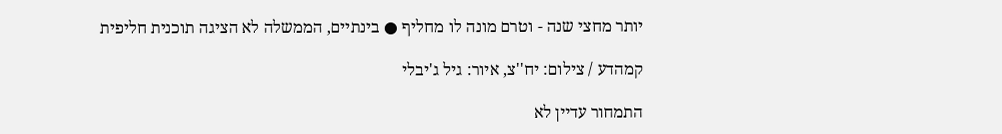יותר מחצי שנה - וטרם מונה לו מחליף ● בינתיים, הממשלה לא הציגה תוכנית חליפית

קמהדע / צילום: יח''צ, איור: גיל ג'יבלי

התמחור עדיין לא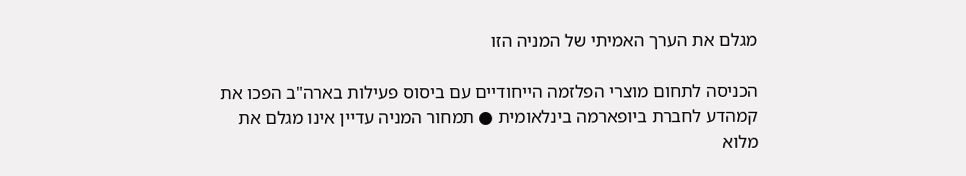מגלם את הערך האמיתי של המניה הזו

הכניסה לתחום מוצרי הפלזמה הייחודיים עם ביסוס פעילות בארה"ב הפכו את קמהדע לחברת ביופארמה בינלאומית ● תמחור המניה עדיין אינו מגלם את מלוא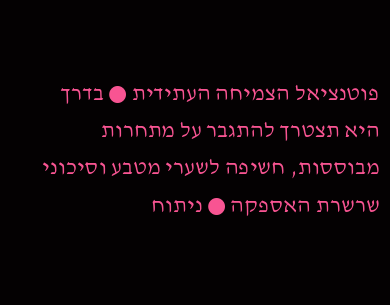פוטנציאל הצמיחה העתידית ● בדרך היא תצטרך להתגבר על מתחרות מבוססות, חשיפה לשערי מטבע וסיכוני שרשרת האספקה ● ניתוח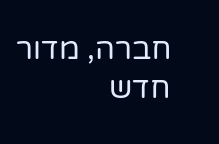חברה, מדור חדש